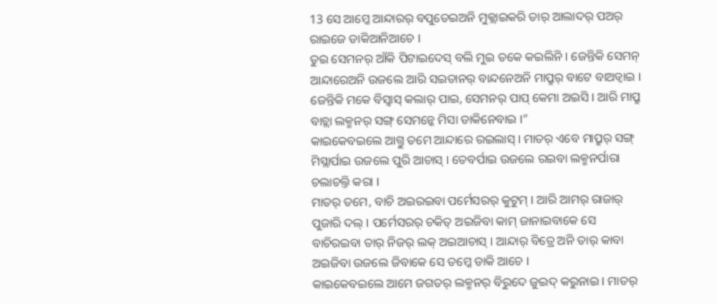13 ସେ ଆମ୍କେ ଆନ୍ଦାରର୍ ବପୁତେଇଅନି ମୁକ୍ଲାଇକରି ତାର୍ ଆଲାଦର୍ ପଅର୍ ରାଇଜେ ଡାକିଆନିଆଚେ ।
ତୁଇ ସେମନର୍ ଆଁକି ପିଟାଇଦେସ୍ ବଲି ମୁଇ ତକେ କଇଲିନି । ଜେନ୍ତିକି ସେମନ୍ ଆନ୍ଦାରେଅନି ଉଜଲେ ଆରି ସଇତାନର୍ ବାନ୍ଦନେଅନି ମାପ୍ରୁର୍ ବାଟେ ବାଅଡ୍ବାଇ । ଜେନ୍ତିକି ମକେ ବିସ୍ବାସ୍ କଲାର୍ ପାଇ, ସେମନର୍ ପାପ୍ କେମା ଅଇସି । ଆରି ମାପ୍ରୁ ବାଚ୍ଲା ଲକ୍ମନର୍ ସଙ୍ଗ୍ ସେମନ୍କେ ମିସା ଡାକିନେବାଇ ।”
କାଇକେବଇଲେ ଆଗ୍ତୁ ତମେ ଆନ୍ଦାରେ ରଇଲାସ୍ । ମାତର୍ ଏବେ ମାପ୍ରୁର୍ ସଙ୍ଗ୍ ମିସ୍ଲାର୍ପାଇ ଉଜଲେ ପୁରି ଆଚାସ୍ । ତେବର୍ପାଇ ଉଜଲେ ରଇବା ଲକ୍ମନର୍ପାରା ଚଲାଚଲ୍ତି କରା ।
ମାତର୍ ତମେ, ବାଚି ଅଇରଇବା ପର୍ମେସରର୍ କୁଟୁମ୍ । ଆରି ଆମର୍ ରାଜାର୍ ପୁଜାରି ଦଲ୍ । ପର୍ମେସରର୍ ଚକିତ୍ ଅଇଜିବା କାମ୍ ଜାନାଇବାକେ ସେ ବାଚିରଇବା ତାର୍ ନିଜର୍ ଲକ୍ ଅଇଆଚାସ୍ । ଆନ୍ଦାର୍ ବିତ୍ରେ ଅନି ତାର୍ କାବା ଅଇଜିବା ଉଜଲେ ଜିବାକେ ସେ ତମ୍କେ ଡାକି ଆଚେ ।
କାଇକେବଇଲେ ଆମେ ଜଗତର୍ ଲକ୍ମନର୍ ବିରୁଦେ ଜୁଇଦ୍ କରୁନାଇ । ମାତର୍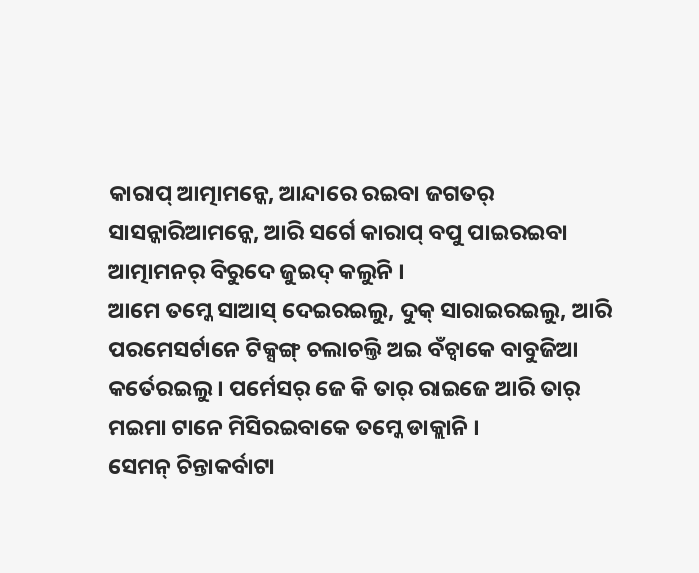କାରାପ୍ ଆତ୍ମାମନ୍କେ, ଆନ୍ଦାରେ ରଇବା ଜଗତର୍ ସାସନ୍କାରିଆମନ୍କେ, ଆରି ସର୍ଗେ କାରାପ୍ ବପୁ ପାଇରଇବା ଆତ୍ମାମନର୍ ବିରୁଦେ ଜୁଇଦ୍ କଲୁନି ।
ଆମେ ତମ୍କେ ସାଆସ୍ ଦେଇରଇଲୁ, ଦୁକ୍ ସାରାଇରଇଲୁ, ଆରି ପରମେସର୍ଟାନେ ଟିକ୍ସଙ୍ଗ୍ ଚଲାଚଲ୍ତି ଅଇ ବଁଚ୍ବାକେ ବାବୁଜିଆ କର୍ତେରଇଲୁ । ପର୍ମେସର୍ ଜେ କି ତାର୍ ରାଇଜେ ଆରି ତାର୍ ମଇମା ଟାନେ ମିସିରଇବାକେ ତମ୍କେ ଡାକ୍ଲାନି ।
ସେମନ୍ ଚିନ୍ତାକର୍ବାଟା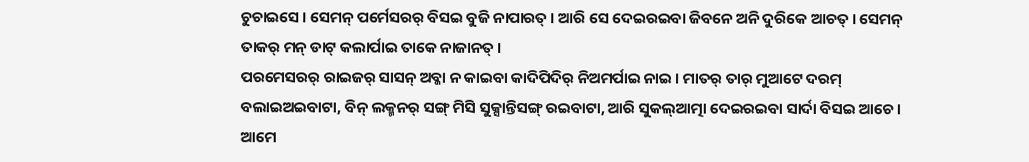ଚୁଚାଇସେ । ସେମନ୍ ପର୍ମେସରର୍ ବିସଇ ବୁଜି ନାପାରତ୍ । ଆରି ସେ ଦେଇରଇବା ଜିବନେ ଅନି ଦୁରିକେ ଆଚତ୍ । ସେମନ୍ ତାକର୍ ମନ୍ ଡାଟ୍ କଲାର୍ପାଇ ତାକେ ନାଜାନତ୍ ।
ପରମେସରର୍ ରାଇଜର୍ ସାସନ୍ ଅବ୍କା ନ କାଇବା କାଦିପିଦିର୍ ନିଅମର୍ପାଇ ନାଇ । ମାତର୍ ତାର୍ ମୁଆଟେ ଦରମ୍ ବଲାଇଅଇବାଟା, ବିନ୍ ଲକ୍ମନର୍ ସଙ୍ଗ୍ ମିସି ସୁକ୍ସାନ୍ତିସଙ୍ଗ୍ ରଇବାଟା, ଆରି ସୁକଲ୍ଆତ୍ମା ଦେଇରଇବା ସାର୍ଦା ବିସଇ ଆଚେ ।
ଆମେ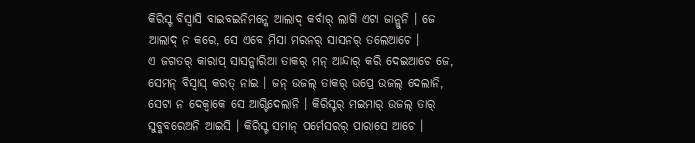କିରିସ୍ଟ ବିସ୍ବାସି ବାଇବଇନିମନ୍କେ ଆଲାଦ୍ କର୍ବାର୍ ଲାଗି ଏଟା ଜାନ୍ଲୁନି । ଜେ ଆଲାଦ୍ ନ କରେ, ସେ ଏବେ ମିସା ମରନର୍ ସାସନର୍ ତଲେଆଚେ ।
ଏ ଜଗତର୍ କାରାପ୍ ସାସନ୍କାରିଆ ତାକର୍ ମନ୍ ଆନ୍ଦାର୍ କରି ଦେଇଆଚେ ଜେ, ସେମନ୍ ବିସ୍ବାସ୍ କରତ୍ ନାଇ । ଜନ୍ ଉଜଲ୍ ତାକର୍ ଉପ୍ରେ ଉଜଲ୍ ଦେଲାନି, ସେଟା ନ ଦେକ୍ବାକେ ସେ ଆଗ୍ଟିଦେଲାନି । କିରିସ୍ଟର୍ ମଇମାର୍ ଉଜଲ୍ ତାର୍ ସୁବ୍କବରେଅନି ଆଇସି । କିରିସ୍ଟ ସମାନ୍ ପର୍ମେସରର୍ ପାରାସେ ଆଚେ ।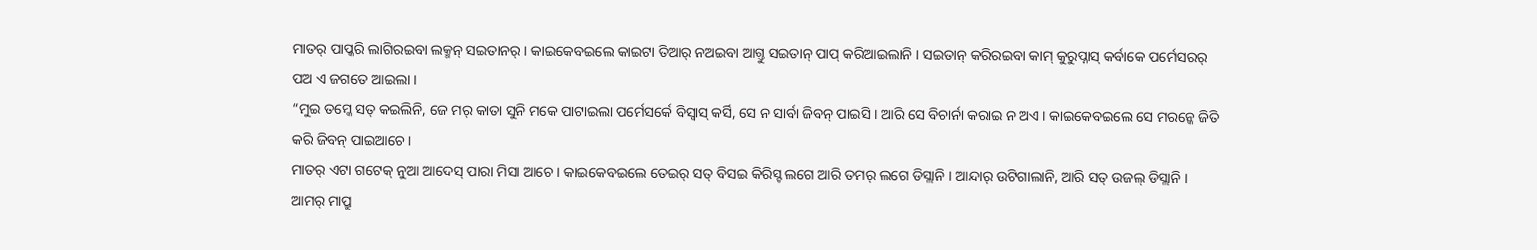ମାତର୍ ପାପ୍କରି ଲାଗିରଇବା ଲକ୍ମନ୍ ସଇତାନର୍ । କାଇକେବଇଲେ କାଇଟା ତିଆର୍ ନଅଇବା ଆଗ୍ତୁ ସଇତାନ୍ ପାପ୍ କରିଆଇଲାନି । ସଇତାନ୍ କରିରଇବା କାମ୍ କୁରୁପ୍ନାସ୍ କର୍ବାକେ ପର୍ମେସରର୍ ପଅ ଏ ଜଗତେ ଆଇଲା ।
“ମୁଇ ତମ୍କେ ସତ୍ କଇଲିନି, ଜେ ମର୍ କାତା ସୁନି ମକେ ପାଟାଇଲା ପର୍ମେସର୍କେ ବିସ୍ବାସ୍ କର୍ସି, ସେ ନ ସାର୍ବା ଜିବନ୍ ପାଇସି । ଆରି ସେ ବିଚାର୍ନା କରାଇ ନ ଅଏ । କାଇକେବଇଲେ ସେ ମରନ୍କେ ଜିତି କରି ଜିବନ୍ ପାଇଆଚେ ।
ମାତର୍ ଏଟା ଗଟେକ୍ ନୁଆ ଆଦେସ୍ ପାରା ମିସା ଆଚେ । କାଇକେବଇଲେ ତେଇର୍ ସତ୍ ବିସଇ କିରିସ୍ଟ ଲଗେ ଆରି ତମର୍ ଲଗେ ଡିସ୍ଲାନି । ଆନ୍ଦାର୍ ଉଟିଗାଲାନି, ଆରି ସତ୍ ଉଜଲ୍ ଡିସ୍ଲାନି ।
ଆମର୍ ମାପ୍ରୁ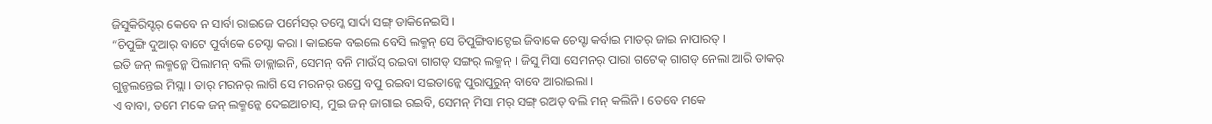ଜିସୁକିରିସ୍ଟର୍ କେବେ ନ ସାର୍ବା ରାଇଜେ ପର୍ମେସର୍ ତମ୍କେ ସାର୍ଦା ସଙ୍ଗ୍ ଡାକିନେଇସି ।
“ଚିପୁଙ୍ଗି ଦୁଆର୍ ବାଟେ ପୁର୍ବାକେ ଚେସ୍ଟା କରା । କାଇକେ ବଇଲେ ବେସି ଲକ୍ମନ୍ ସେ ଚିପୁଙ୍ଗିବାଟ୍ଦେଇ ଜିବାକେ ଚେସ୍ଟା କର୍ବାଇ ମାତର୍ ଜାଇ ନାପାରତ୍ ।
ଇତି ଜନ୍ ଲକ୍ମନ୍କେ ପିଲାମନ୍ ବଲି ଡାକ୍ଲାଇନି, ସେମନ୍ ବନି ମାଉଁସ୍ ରଇବା ଗାଗଡ୍ ସଙ୍ଗର୍ ଲକ୍ମନ୍ । ଜିସୁ ମିସା ସେମନର୍ ପାରା ଗଟେକ୍ ଗାଗଡ୍ ନେଲା ଆରି ତାକର୍ ଗୁନ୍ଚଲନ୍ତେଇ ମିସ୍ଲା । ତାର୍ ମରନର୍ ଲାଗି ସେ ମରନର୍ ଉପ୍ରେ ବପୁ ରଇବା ସଇତାନ୍କେ ପୁରାପୁରୁନ୍ ବାବେ ଆରାଇଲା ।
ଏ ବାବା, ତମେ ମକେ ଜନ୍ ଲକ୍ମନ୍କେ ଦେଇଆଚାସ୍, ମୁଇ ଜନ୍ ଜାଗାଇ ରଇବି, ସେମନ୍ ମିସା ମର୍ ସଙ୍ଗ୍ ରଅତ୍ ବଲି ମନ୍ କଲିନି । ତେବେ ମକେ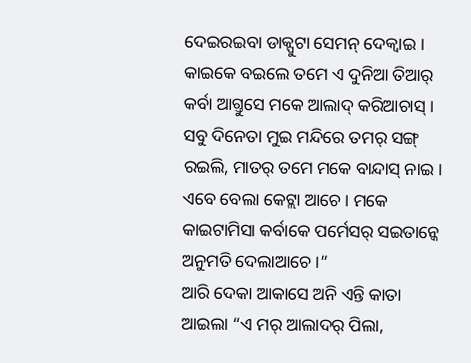ଦେଇରଇବା ଡାକ୍ପୁଟା ସେମନ୍ ଦେକ୍ବାଇ । କାଇକେ ବଇଲେ ତମେ ଏ ଦୁନିଆ ତିଆର୍ କର୍ବା ଆଗ୍ତୁସେ ମକେ ଆଲାଦ୍ କରିଆଚାସ୍ ।
ସବୁ ଦିନେତା ମୁଇ ମନ୍ଦିରେ ତମର୍ ସଙ୍ଗ୍ ରଇଲି, ମାତର୍ ତମେ ମକେ ବାନ୍ଦାସ୍ ନାଇ । ଏବେ ବେଲା କେଟ୍ଲା ଆଚେ । ମକେ କାଇଟାମିସା କର୍ବାକେ ପର୍ମେସର୍ ସଇତାନ୍କେ ଅନୁମତି ଦେଲାଆଚେ ।”
ଆରି ଦେକା ଆକାସେ ଅନି ଏନ୍ତି କାତା ଆଇଲା “ଏ ମର୍ ଆଲାଦର୍ ପିଲା,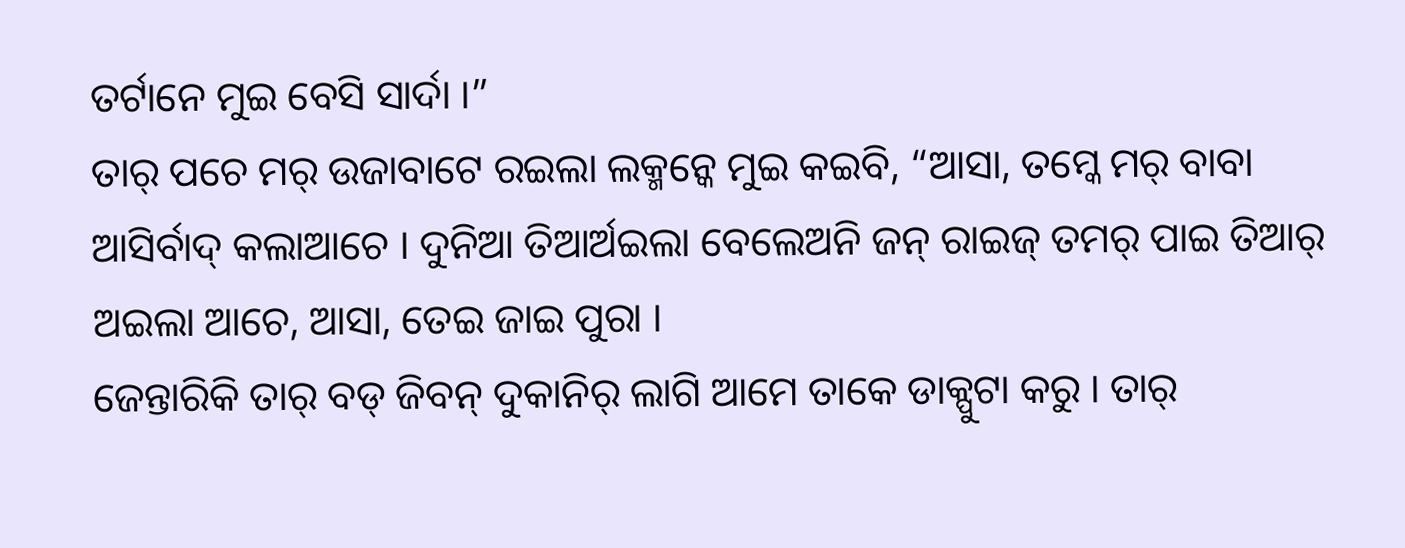ତର୍ଟାନେ ମୁଇ ବେସି ସାର୍ଦା ।”
ତାର୍ ପଚେ ମର୍ ଉଜାବାଟେ ରଇଲା ଲକ୍ମନ୍କେ ମୁଇ କଇବି, “ଆସା, ତମ୍କେ ମର୍ ବାବା ଆସିର୍ବାଦ୍ କଲାଆଚେ । ଦୁନିଆ ତିଆର୍ଅଇଲା ବେଲେଅନି ଜନ୍ ରାଇଜ୍ ତମର୍ ପାଇ ତିଆର୍ ଅଇଲା ଆଚେ, ଆସା, ତେଇ ଜାଇ ପୁରା ।
ଜେନ୍ତାରିକି ତାର୍ ବଡ୍ ଜିବନ୍ ଦୁକାନିର୍ ଲାଗି ଆମେ ତାକେ ଡାକ୍ପୁଟା କରୁ । ତାର୍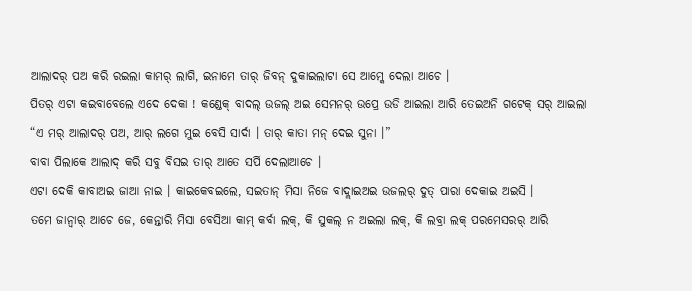ଆଲାଦର୍ ପଅ କରି ରଇଲା କାମର୍ ଲାଗି, ଇନାମେ ତାର୍ ଜିବନ୍ ଦୁକାଇଲାଟା ସେ ଆମ୍କେ ଦେଲା ଆଚେ ।
ପିତର୍ ଏଟା କଇବାବେଲେ ଏଦେ ଦେକା ! କଣ୍ଡେକ୍ ବାଦଲ୍ ଉଜଲ୍ ଅଇ ସେମନର୍ ଉପ୍ରେ ଉଡି ଆଇଲା ଆରି ତେଇଅନି ଗଟେକ୍ ସର୍ ଆଇଲା “ଏ ମର୍ ଆଲାଦର୍ ପଅ, ଆର୍ ଲଗେ ମୁଇ ବେସି ସାର୍ଦା । ତାର୍ କାତା ମନ୍ ଦେଇ ସୁନା ।”
ବାବା ପିଲାକେ ଆଲାଦ୍ କରି ସବୁ ବିସଇ ତାର୍ ଆତେ ସର୍ପି ଦେଲାଆଚେ ।
ଏଟା ଦେକି କାବାଅଇ ଜାଆ ନାଇ । କାଇକେବଇଲେ, ସଇତାନ୍ ମିସା ନିଜେ ବାଦ୍ଲାଇଅଇ ଉଜଲର୍ ଦୁତ୍ ପାରା ଦେକାଇ ଅଇସି ।
ତମେ ଜାନ୍ବାର୍ ଆଚେ ଜେ, କେନ୍ତାରି ମିସା ବେସିଆ କାମ୍ କର୍ବା ଲକ୍, କି ସୁକଲ୍ ନ ଅଇଲା ଲକ୍, କି ଲବ୍ରା ଲକ୍ ପରମେସରର୍ ଆରି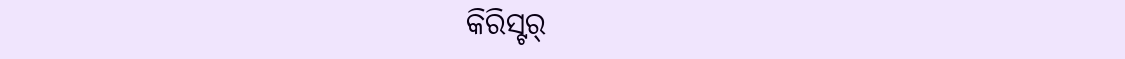କିରିସ୍ଟର୍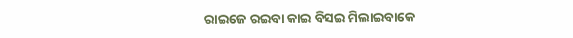ରାଇଜେ ରଇବା କାଇ ବିସଇ ମିଲାଇବାକେ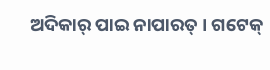ଅଦିକାର୍ ପାଇ ନାପାରତ୍ । ଗଟେକ୍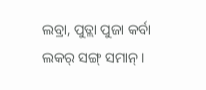ଲବ୍ରା, ପୁତ୍ଲା ପୁଜା କର୍ବା ଲକର୍ ସଙ୍ଗ୍ ସମାନ୍ ।